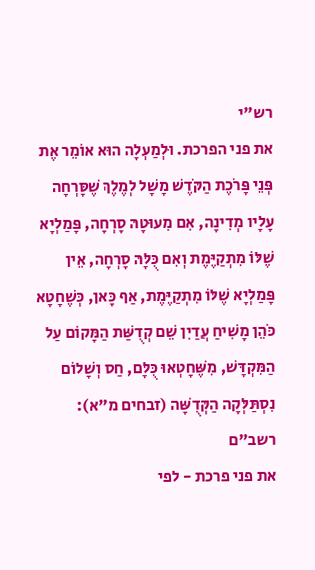רש"י
את פני הפרכת. וּלְמַעְלָה הוּא אוֹמֵר אֶת פְּנֵי פָּרֹכֶת הַקֹּדֶשׁ מָשָׁל לְמֶלֶךְ שֶׁסָּרְחָה עָלָיו מְדִינָה, אִם מִעוּטָהּ סָרְחָה, פָּמַלְיָא שֶׁלּוֹ מִתְקַיֶּמֶת וְאִם כֻּלָּהּ סָרְחָה, אֵין פָּמַלְיָא שֶׁלּוֹ מִתְקַיֶּמֶת, אַף כָּאן, כְּשֶׁחָטָא כֹּהֵן מָשִׁיחַ עֲדַיִן שֵׁם קְדֻשַּׁת הַמָּקוֹם עַל הַמִּקְדָּשׁ, מִשֶּׁחָטְאוּ כֻּלָּם, חַס וְשָׁלוֹם נִסְתַּלְּקָה הַקְּדֻשָּׁה (זבחים מ"א):
רשב"ם
את פני פרכת - לפי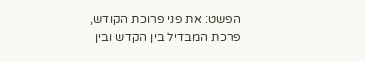הפשט: את פני פרוכת הקודש, פרכת המבדיל בין הקדש ובין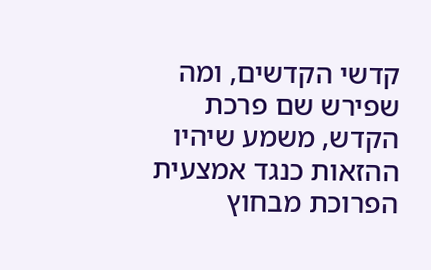קדשי הקדשים, ומה שפירש שם פרכת הקדש, משמע שיהיו ההזאות כנגד אמצעית הפרוכת מבחוץ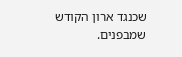שכנגד ארון הקודש שמבפנים.